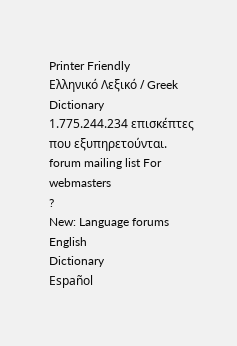Printer Friendly
Ελληνικό Λεξικό / Greek Dictionary
1.775.244.234 επισκέπτες που εξυπηρετούνται.
forum mailing list For webmasters
?
New: Language forums
English
Dictionary
Español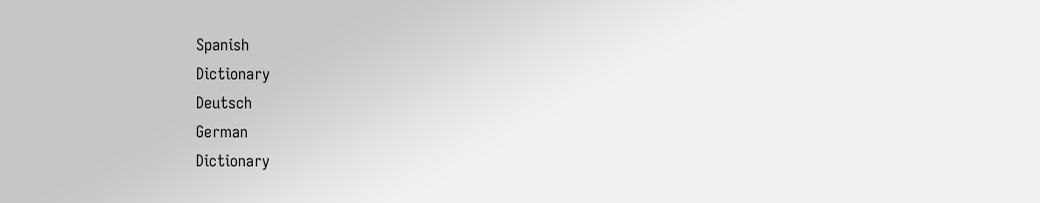Spanish
Dictionary
Deutsch
German
Dictionary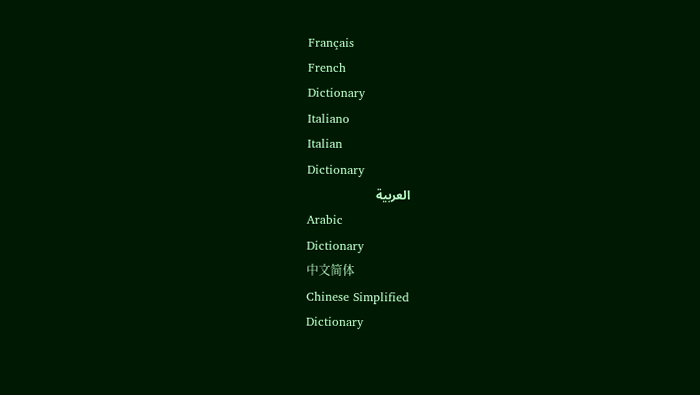Français
French
Dictionary
Italiano
Italian
Dictionary
العربية
Arabic
Dictionary
中文简体
Chinese Simplified
Dictionary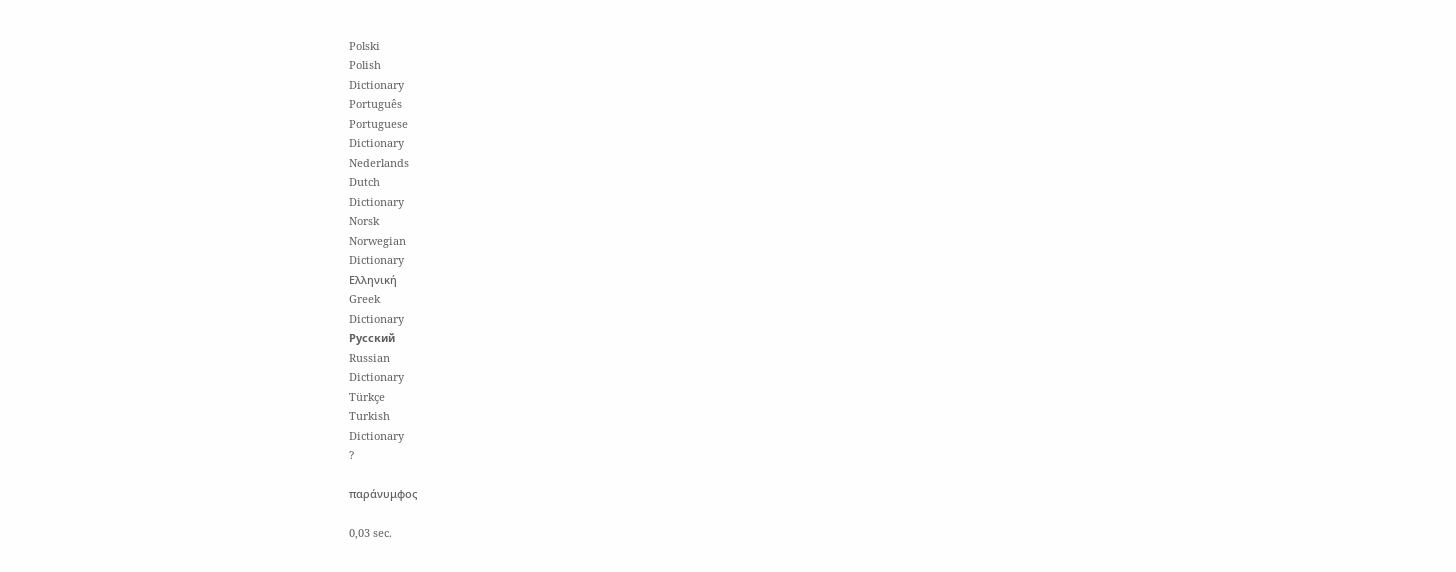Polski
Polish
Dictionary
Português
Portuguese
Dictionary
Nederlands
Dutch
Dictionary
Norsk
Norwegian
Dictionary
Ελληνική
Greek
Dictionary
Русский
Russian
Dictionary
Türkçe
Turkish
Dictionary
?

παράνυμφος

0,03 sec.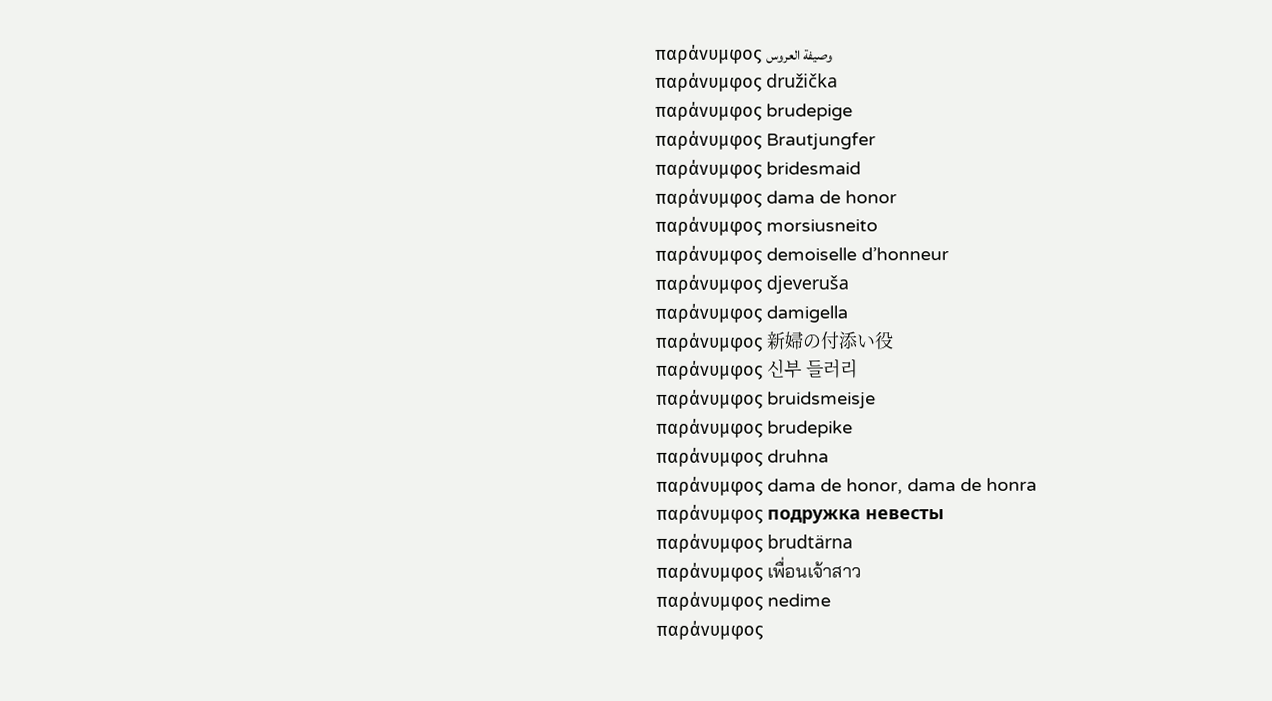παράνυμφος وصيفة العروس
παράνυμφος družička
παράνυμφος brudepige
παράνυμφος Brautjungfer
παράνυμφος bridesmaid
παράνυμφος dama de honor
παράνυμφος morsiusneito
παράνυμφος demoiselle d’honneur
παράνυμφος djeveruša
παράνυμφος damigella
παράνυμφος 新婦の付添い役
παράνυμφος 신부 들러리
παράνυμφος bruidsmeisje
παράνυμφος brudepike
παράνυμφος druhna
παράνυμφος dama de honor, dama de honra
παράνυμφος подружка невесты
παράνυμφος brudtärna
παράνυμφος เพื่อนเจ้าสาว
παράνυμφος nedime
παράνυμφος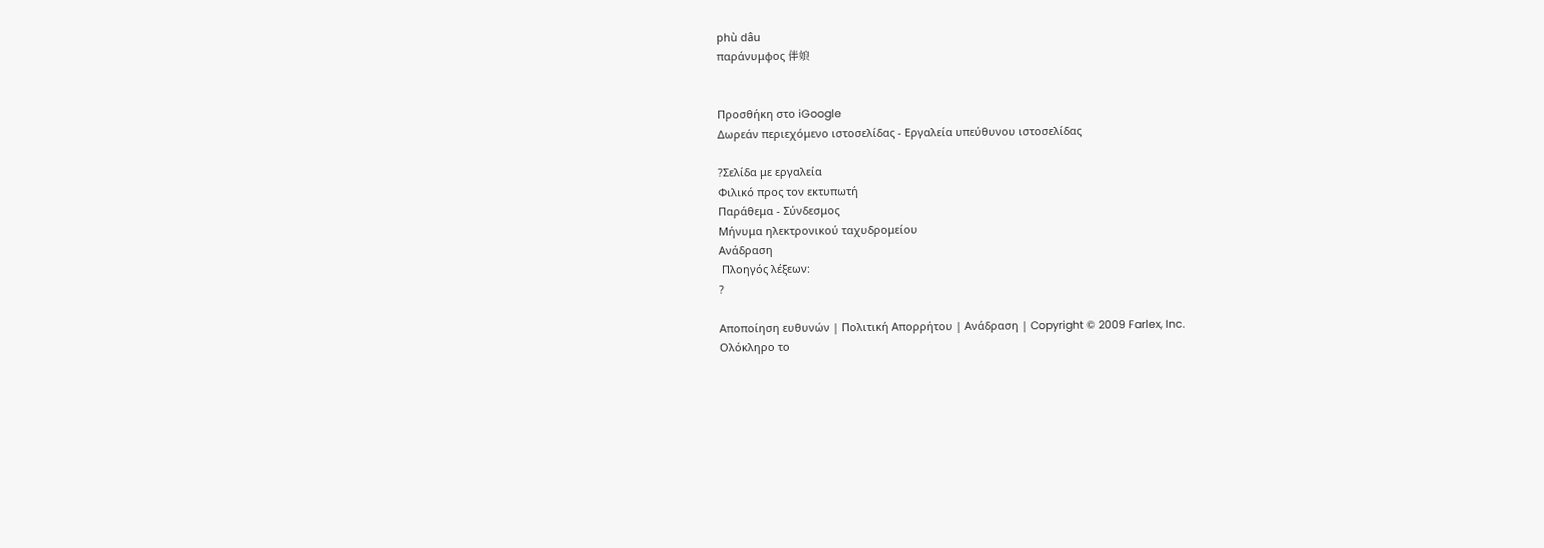phù dâu
παράνυμφος 伴娘


Προσθήκη στο iGoogle
Δωρεάν περιεχόμενο ιστοσελίδας - Εργαλεία υπεύθυνου ιστοσελίδας

?Σελίδα με εργαλεία
Φιλικό προς τον εκτυπωτή
Παράθεμα - Σύνδεσμος
Μήνυμα ηλεκτρονικού ταχυδρομείου
Ανάδραση
 Πλοηγός λέξεων:
?

Αποποίηση ευθυνών | Πολιτική Απορρήτου | Ανάδραση | Copyright © 2009 Farlex, Inc.
Ολόκληρο το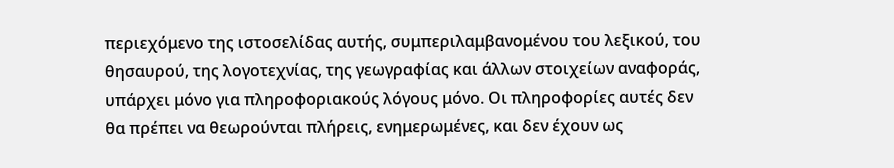περιεχόμενο της ιστοσελίδας αυτής, συμπεριλαμβανομένου του λεξικού, του θησαυρού, της λογοτεχνίας, της γεωγραφίας και άλλων στοιχείων αναφοράς, υπάρχει μόνο για πληροφοριακούς λόγους μόνο. Οι πληροφορίες αυτές δεν θα πρέπει να θεωρούνται πλήρεις, ενημερωμένες, και δεν έχουν ως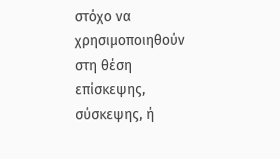στόχο να χρησιμοποιηθούν στη θέση επίσκεψης, σύσκεψης, ή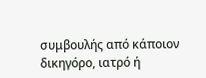συμβουλής από κάποιον δικηγόρο, ιατρό ή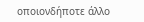οποιονδήποτε άλλο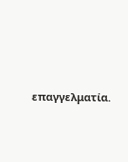επαγγελματία.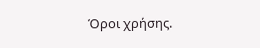Όροι χρήσης.